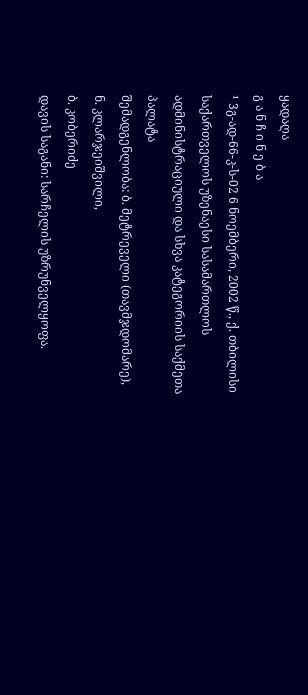ყადაღა
გ ა ნ ჩ ი ნ ე ბ ა
¹ 3გ-ად-66-კ-ს-02 6 ნოემბერი, 2002 წ., ქ. თბილისი
საქართველოს უზენაესი სასამართლოს ადმინისტრაციული და სხვა კატეგორიის საქმეთა პალატა
შემადგენლობა: ბ. მეტრეველი (თავმჯდომარე),
ნ. კლარჯეიშვილი,
ბ. კობერიძე
დავის საგანი: სარჩელის უზრუნველყოფა.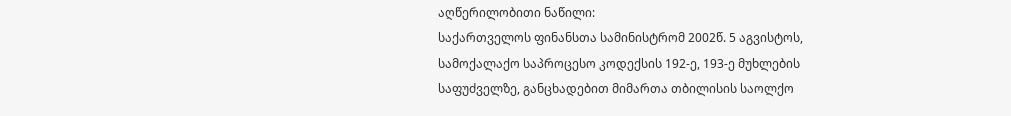აღწერილობითი ნაწილი:
საქართველოს ფინანსთა სამინისტრომ 2002წ. 5 აგვისტოს, სამოქალაქო საპროცესო კოდექსის 192-ე, 193-ე მუხლების საფუძველზე, განცხადებით მიმართა თბილისის საოლქო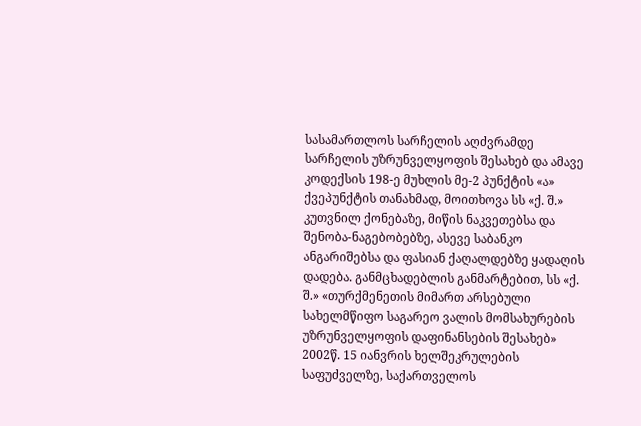სასამართლოს სარჩელის აღძვრამდე სარჩელის უზრუნველყოფის შესახებ და ამავე კოდექსის 198-ე მუხლის მე-2 პუნქტის «ა» ქვეპუნქტის თანახმად, მოითხოვა სს «ქ. შ.» კუთვნილ ქონებაზე, მიწის ნაკვეთებსა და შენობა-ნაგებობებზე, ასევე საბანკო ანგარიშებსა და ფასიან ქაღალდებზე ყადაღის დადება. განმცხადებლის განმარტებით, სს «ქ. შ.» «თურქმენეთის მიმართ არსებული სახელმწიფო საგარეო ვალის მომსახურების უზრუნველყოფის დაფინანსების შესახებ» 2002წ. 15 იანვრის ხელშეკრულების საფუძველზე, საქართველოს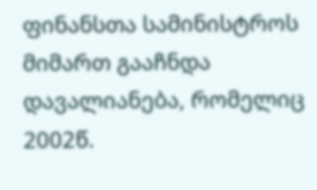ფინანსთა სამინისტროს მიმართ გააჩნდა დავალიანება, რომელიც 2002წ.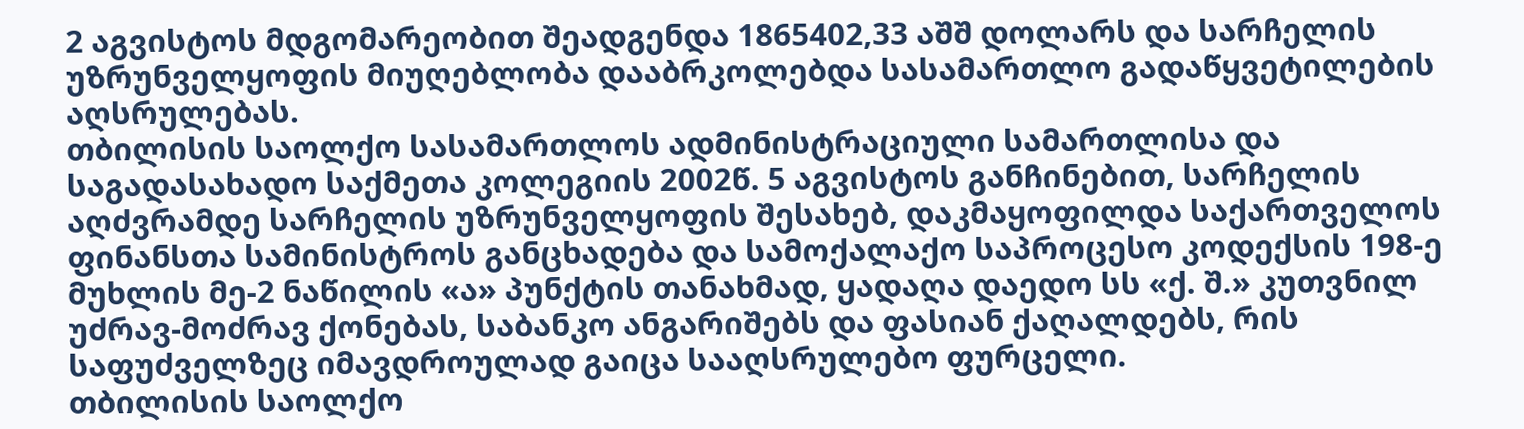2 აგვისტოს მდგომარეობით შეადგენდა 1865402,33 აშშ დოლარს და სარჩელის უზრუნველყოფის მიუღებლობა დააბრკოლებდა სასამართლო გადაწყვეტილების აღსრულებას.
თბილისის საოლქო სასამართლოს ადმინისტრაციული სამართლისა და საგადასახადო საქმეთა კოლეგიის 2002წ. 5 აგვისტოს განჩინებით, სარჩელის აღძვრამდე სარჩელის უზრუნველყოფის შესახებ, დაკმაყოფილდა საქართველოს ფინანსთა სამინისტროს განცხადება და სამოქალაქო საპროცესო კოდექსის 198-ე მუხლის მე-2 ნაწილის «ა» პუნქტის თანახმად, ყადაღა დაედო სს «ქ. შ.» კუთვნილ უძრავ-მოძრავ ქონებას, საბანკო ანგარიშებს და ფასიან ქაღალდებს, რის საფუძველზეც იმავდროულად გაიცა სააღსრულებო ფურცელი.
თბილისის საოლქო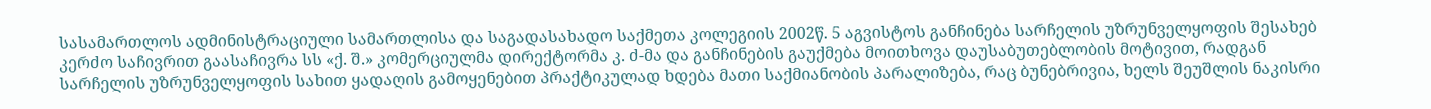სასამართლოს ადმინისტრაციული სამართლისა და საგადასახადო საქმეთა კოლეგიის 2002წ. 5 აგვისტოს განჩინება სარჩელის უზრუნველყოფის შესახებ კერძო საჩივრით გაასაჩივრა სს «ქ. შ.» კომერციულმა დირექტორმა კ. ძ-მა და განჩინების გაუქმება მოითხოვა დაუსაბუთებლობის მოტივით, რადგან სარჩელის უზრუნველყოფის სახით ყადაღის გამოყენებით პრაქტიკულად ხდება მათი საქმიანობის პარალიზება, რაც ბუნებრივია, ხელს შეუშლის ნაკისრი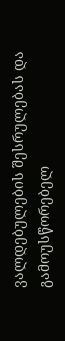ვალდებულების შესრულებას და გამოუსწორებელ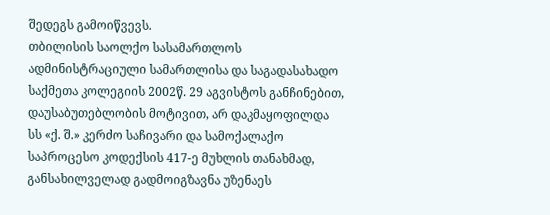შედეგს გამოიწვევს.
თბილისის საოლქო სასამართლოს ადმინისტრაციული სამართლისა და საგადასახადო საქმეთა კოლეგიის 2002წ. 29 აგვისტოს განჩინებით, დაუსაბუთებლობის მოტივით, არ დაკმაყოფილდა სს «ქ. შ.» კერძო საჩივარი და სამოქალაქო საპროცესო კოდექსის 417-ე მუხლის თანახმად, განსახილველად გადმოიგზავნა უზენაეს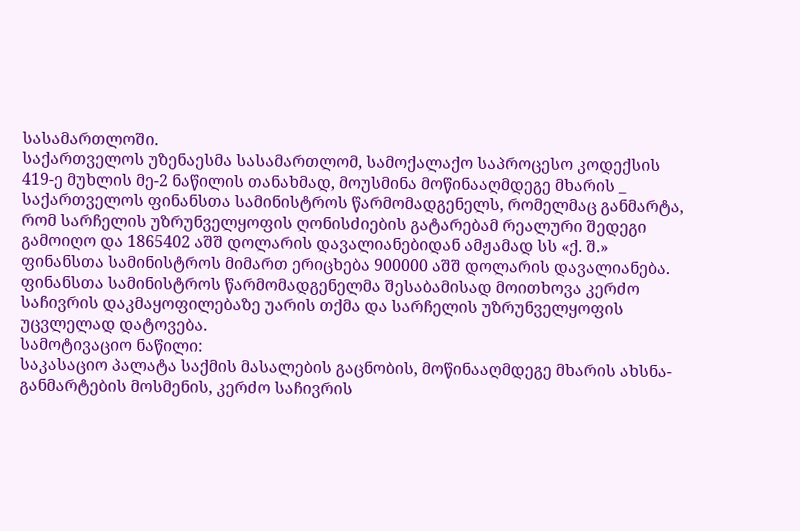სასამართლოში.
საქართველოს უზენაესმა სასამართლომ, სამოქალაქო საპროცესო კოდექსის 419-ე მუხლის მე-2 ნაწილის თანახმად, მოუსმინა მოწინააღმდეგე მხარის _ საქართველოს ფინანსთა სამინისტროს წარმომადგენელს, რომელმაც განმარტა, რომ სარჩელის უზრუნველყოფის ღონისძიების გატარებამ რეალური შედეგი გამოიღო და 1865402 აშშ დოლარის დავალიანებიდან ამჟამად სს «ქ. შ.» ფინანსთა სამინისტროს მიმართ ერიცხება 900000 აშშ დოლარის დავალიანება. ფინანსთა სამინისტროს წარმომადგენელმა შესაბამისად მოითხოვა კერძო საჩივრის დაკმაყოფილებაზე უარის თქმა და სარჩელის უზრუნველყოფის უცვლელად დატოვება.
სამოტივაციო ნაწილი:
საკასაციო პალატა საქმის მასალების გაცნობის, მოწინააღმდეგე მხარის ახსნა-განმარტების მოსმენის, კერძო საჩივრის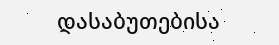დასაბუთებისა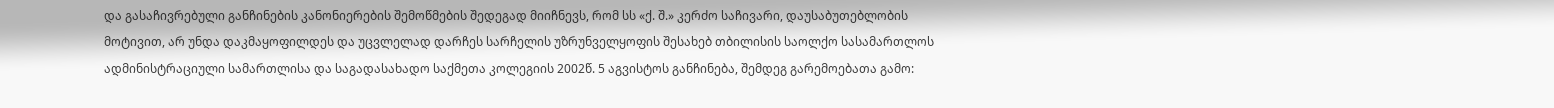და გასაჩივრებული განჩინების კანონიერების შემოწმების შედეგად მიიჩნევს, რომ სს «ქ. შ.» კერძო საჩივარი, დაუსაბუთებლობის მოტივით, არ უნდა დაკმაყოფილდეს და უცვლელად დარჩეს სარჩელის უზრუნველყოფის შესახებ თბილისის საოლქო სასამართლოს ადმინისტრაციული სამართლისა და საგადასახადო საქმეთა კოლეგიის 2002წ. 5 აგვისტოს განჩინება, შემდეგ გარემოებათა გამო: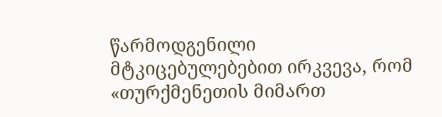წარმოდგენილი მტკიცებულებებით ირკვევა, რომ «თურქმენეთის მიმართ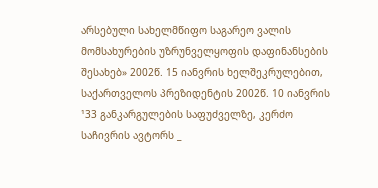არსებული სახელმწიფო საგარეო ვალის მომსახურების უზრუნველყოფის დაფინანსების შესახებ» 2002წ. 15 იანვრის ხელშეკრულებით, საქართველოს პრეზიდენტის 2002წ. 10 იანვრის ¹33 განკარგულების საფუძველზე, კერძო საჩივრის ავტორს _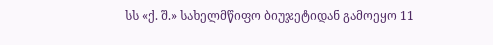სს «ქ. შ.» სახელმწიფო ბიუჯეტიდან გამოეყო 11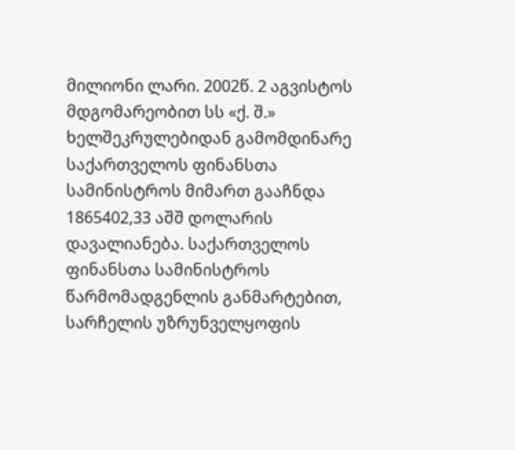მილიონი ლარი. 2002წ. 2 აგვისტოს მდგომარეობით სს «ქ. შ.» ხელშეკრულებიდან გამომდინარე საქართველოს ფინანსთა სამინისტროს მიმართ გააჩნდა 1865402,33 აშშ დოლარის დავალიანება. საქართველოს ფინანსთა სამინისტროს წარმომადგენლის განმარტებით, სარჩელის უზრუნველყოფის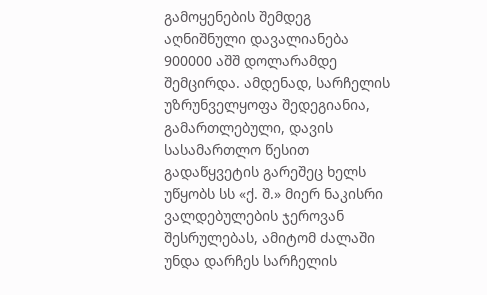გამოყენების შემდეგ აღნიშნული დავალიანება 900000 აშშ დოლარამდე შემცირდა. ამდენად, სარჩელის უზრუნველყოფა შედეგიანია, გამართლებული, დავის სასამართლო წესით გადაწყვეტის გარეშეც ხელს უწყობს სს «ქ. შ.» მიერ ნაკისრი ვალდებულების ჯეროვან შესრულებას, ამიტომ ძალაში უნდა დარჩეს სარჩელის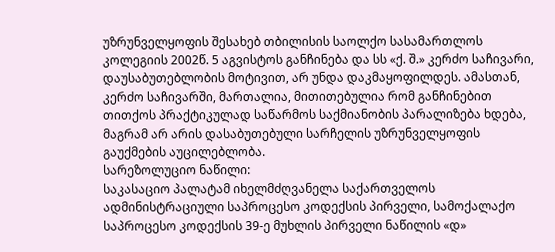უზრუნველყოფის შესახებ თბილისის საოლქო სასამართლოს კოლეგიის 2002წ. 5 აგვისტოს განჩინება და სს «ქ. შ.» კერძო საჩივარი, დაუსაბუთებლობის მოტივით, არ უნდა დაკმაყოფილდეს. ამასთან, კერძო საჩივარში, მართალია, მითითებულია რომ განჩინებით თითქოს პრაქტიკულად საწარმოს საქმიანობის პარალიზება ხდება, მაგრამ არ არის დასაბუთებული სარჩელის უზრუნველყოფის გაუქმების აუცილებლობა.
სარეზოლუციო ნაწილი:
საკასაციო პალატამ იხელმძღვანელა საქართველოს ადმინისტრაციული საპროცესო კოდექსის პირველი, სამოქალაქო საპროცესო კოდექსის 39-ე მუხლის პირველი ნაწილის «დ»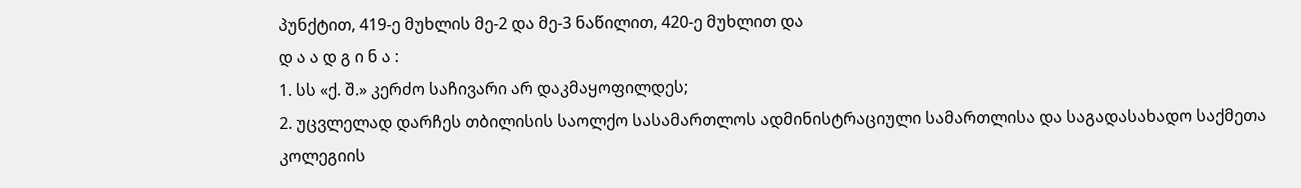პუნქტით, 419-ე მუხლის მე-2 და მე-3 ნაწილით, 420-ე მუხლით და
დ ა ა დ გ ი ნ ა :
1. სს «ქ. შ.» კერძო საჩივარი არ დაკმაყოფილდეს;
2. უცვლელად დარჩეს თბილისის საოლქო სასამართლოს ადმინისტრაციული სამართლისა და საგადასახადო საქმეთა კოლეგიის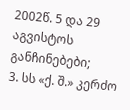2002წ. 5 და 29 აგვისტოს განჩინებები;
3. სს «ქ. შ.» კერძო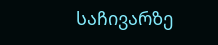საჩივარზე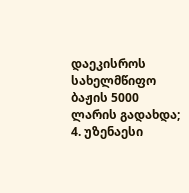დაეკისროს სახელმწიფო ბაჟის 5000 ლარის გადახდა;
4. უზენაესი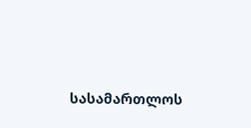სასამართლოს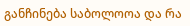განჩინება საბოლოოა და რა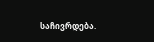საჩივრდება.